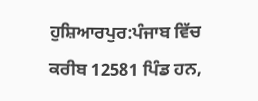ਹੁਸ਼ਿਆਰਪੁਰ:ਪੰਜਾਬ ਵਿੱਚ ਕਰੀਬ 12581 ਪਿੰਡ ਹਨ,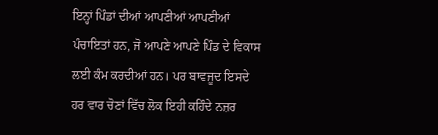ਇਨ੍ਹਾਂ ਪਿੰਡਾਂ ਦੀਆਂ ਆਪਣੀਆਂ ਆਪਣੀਆਂ ਪੰਚਾਇਤਾਂ ਹਨ, ਜੋ ਆਪਣੇ ਆਪਣੇ ਪਿੰਡ ਦੇ ਵਿਕਾਸ ਲਈ ਕੰਮ ਕਰਦੀਆਂ ਹਨ। ਪਰ ਬਾਵਜੂਦ ਇਸਦੇ ਹਰ ਵਾਰ ਚੋਣਾਂ ਵਿੱਚ ਲੋਕ ਇਹੀ ਕਹਿੰਦੇ ਨਜ਼ਰ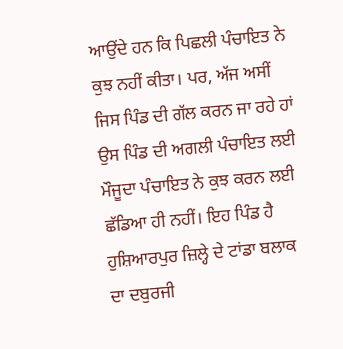ਆਉਂਦੇ ਹਨ ਕਿ ਪਿਛਲੀ ਪੰਚਾਇਤ ਨੇ ਕੁਝ ਨਹੀਂ ਕੀਤਾ। ਪਰ, ਅੱਜ ਅਸੀਂ ਜਿਸ ਪਿੰਡ ਦੀ ਗੱਲ ਕਰਨ ਜਾ ਰਹੇ ਹਾਂ ਉਸ ਪਿੰਡ ਦੀ ਅਗਲੀ ਪੰਚਾਇਤ ਲਈ ਮੌਜੂਦਾ ਪੰਚਾਇਤ ਨੇ ਕੁਝ ਕਰਨ ਲਈ ਛੱਡਿਆ ਹੀ ਨਹੀਂ। ਇਹ ਪਿੰਡ ਹੈ ਹੁਸ਼ਿਆਰਪੁਰ ਜ਼ਿਲ੍ਹੇ ਦੇ ਟਾਂਡਾ ਬਲਾਕ ਦਾ ਦਬੁਰਜੀ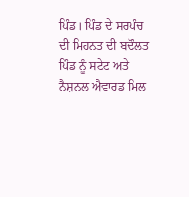ਪਿੰਡ। ਪਿੰਡ ਦੇ ਸਰਪੰਚ ਦੀ ਮਿਹਨਤ ਦੀ ਬਦੌਲਤ ਪਿੰਡ ਨੂੰ ਸਟੇਟ ਅਤੇ ਨੈਸ਼ਨਲ ਐਵਾਰਡ ਮਿਲ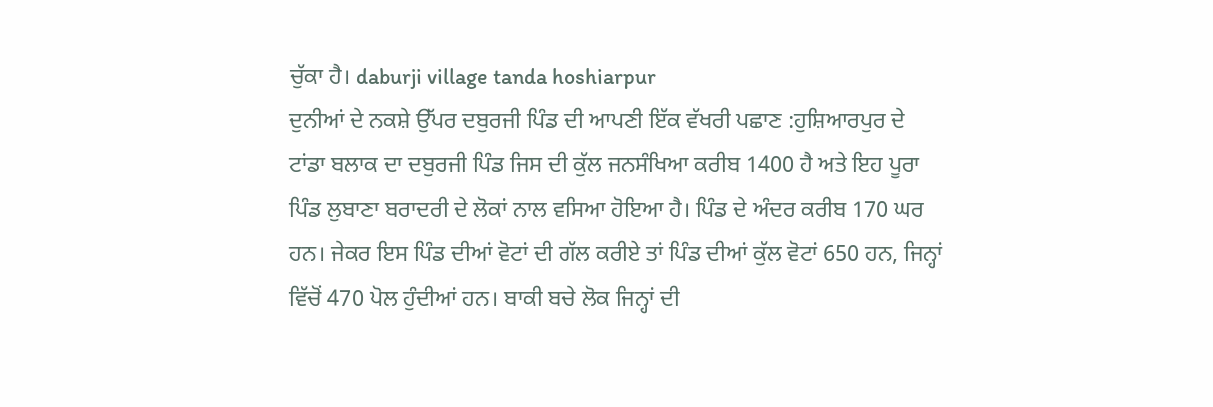ਚੁੱਕਾ ਹੈ। daburji village tanda hoshiarpur
ਦੁਨੀਆਂ ਦੇ ਨਕਸ਼ੇ ਉੱਪਰ ਦਬੁਰਜੀ ਪਿੰਡ ਦੀ ਆਪਣੀ ਇੱਕ ਵੱਖਰੀ ਪਛਾਣ :ਹੁਸ਼ਿਆਰਪੁਰ ਦੇ ਟਾਂਡਾ ਬਲਾਕ ਦਾ ਦਬੁਰਜੀ ਪਿੰਡ ਜਿਸ ਦੀ ਕੁੱਲ ਜਨਸੰਖਿਆ ਕਰੀਬ 1400 ਹੈ ਅਤੇ ਇਹ ਪੂਰਾ ਪਿੰਡ ਲੁਬਾਣਾ ਬਰਾਦਰੀ ਦੇ ਲੋਕਾਂ ਨਾਲ ਵਸਿਆ ਹੋਇਆ ਹੈ। ਪਿੰਡ ਦੇ ਅੰਦਰ ਕਰੀਬ 170 ਘਰ ਹਨ। ਜੇਕਰ ਇਸ ਪਿੰਡ ਦੀਆਂ ਵੋਟਾਂ ਦੀ ਗੱਲ ਕਰੀਏ ਤਾਂ ਪਿੰਡ ਦੀਆਂ ਕੁੱਲ ਵੋਟਾਂ 650 ਹਨ, ਜਿਨ੍ਹਾਂ ਵਿੱਚੋਂ 470 ਪੋਲ ਹੁੰਦੀਆਂ ਹਨ। ਬਾਕੀ ਬਚੇ ਲੋਕ ਜਿਨ੍ਹਾਂ ਦੀ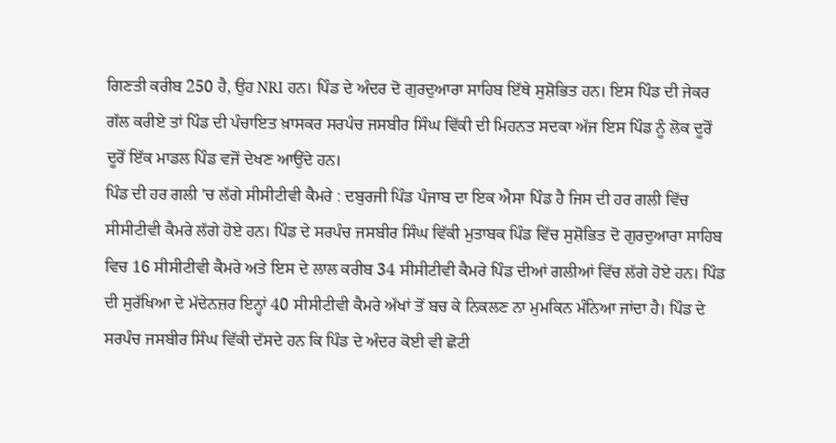ਗਿਣਤੀ ਕਰੀਬ 250 ਹੈ, ਉਹ NRI ਹਨ। ਪਿੰਡ ਦੇ ਅੰਦਰ ਦੋ ਗੁਰਦੁਆਰਾ ਸਾਹਿਬ ਇੱਥੇ ਸੁਸ਼ੋਭਿਤ ਹਨ। ਇਸ ਪਿੰਡ ਦੀ ਜੇਕਰ ਗੱਲ ਕਰੀਏ ਤਾਂ ਪਿੰਡ ਦੀ ਪੰਚਾਇਤ ਖ਼ਾਸਕਰ ਸਰਪੰਚ ਜਸਬੀਰ ਸਿੰਘ ਵਿੱਕੀ ਦੀ ਮਿਹਨਤ ਸਦਕਾ ਅੱਜ ਇਸ ਪਿੰਡ ਨੂੰ ਲੋਕ ਦੂਰੋਂ ਦੂਰੋਂ ਇੱਕ ਮਾਡਲ ਪਿੰਡ ਵਜੋਂ ਦੇਖਣ ਆਉਂਦੇ ਹਨ।
ਪਿੰਡ ਦੀ ਹਰ ਗਲੀ 'ਚ ਲੱਗੇ ਸੀਸੀਟੀਵੀ ਕੈਮਰੇ : ਦਬੁਰਜੀ ਪਿੰਡ ਪੰਜਾਬ ਦਾ ਇਕ ਐਸਾ ਪਿੰਡ ਹੈ ਜਿਸ ਦੀ ਹਰ ਗਲੀ ਵਿੱਚ ਸੀਸੀਟੀਵੀ ਕੈਮਰੇ ਲੱਗੇ ਹੋਏ ਹਨ। ਪਿੰਡ ਦੇ ਸਰਪੰਚ ਜਸਬੀਰ ਸਿੰਘ ਵਿੱਕੀ ਮੁਤਾਬਕ ਪਿੰਡ ਵਿੱਚ ਸੁਸ਼ੋਭਿਤ ਦੋ ਗੁਰਦੁਆਰਾ ਸਾਹਿਬ ਵਿਚ 16 ਸੀਸੀਟੀਵੀ ਕੈਮਰੇ ਅਤੇ ਇਸ ਦੇ ਲਾਲ ਕਰੀਬ 34 ਸੀਸੀਟੀਵੀ ਕੈਮਰੇ ਪਿੰਡ ਦੀਆਂ ਗਲੀਆਂ ਵਿੱਚ ਲੱਗੇ ਹੋਏ ਹਨ। ਪਿੰਡ ਦੀ ਸੁਰੱਖਿਆ ਦੇ ਮੱਦੇਨਜ਼ਰ ਇਨ੍ਹਾਂ 40 ਸੀਸੀਟੀਵੀ ਕੈਮਰੇ ਅੱਖਾਂ ਤੋਂ ਬਚ ਕੇ ਨਿਕਲਣ ਨਾ ਮੁਮਕਿਨ ਮੰਨਿਆ ਜਾਂਦਾ ਹੈ। ਪਿੰਡ ਦੇ ਸਰਪੰਚ ਜਸਬੀਰ ਸਿੰਘ ਵਿੱਕੀ ਦੱਸਦੇ ਹਨ ਕਿ ਪਿੰਡ ਦੇ ਅੰਦਰ ਕੋਈ ਵੀ ਛੋਟੀ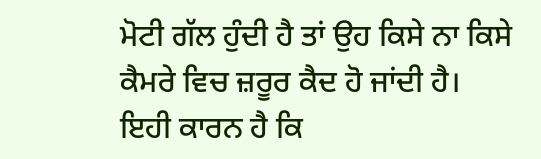ਮੋਟੀ ਗੱਲ ਹੁੰਦੀ ਹੈ ਤਾਂ ਉਹ ਕਿਸੇ ਨਾ ਕਿਸੇ ਕੈਮਰੇ ਵਿਚ ਜ਼ਰੂਰ ਕੈਦ ਹੋ ਜਾਂਦੀ ਹੈ। ਇਹੀ ਕਾਰਨ ਹੈ ਕਿ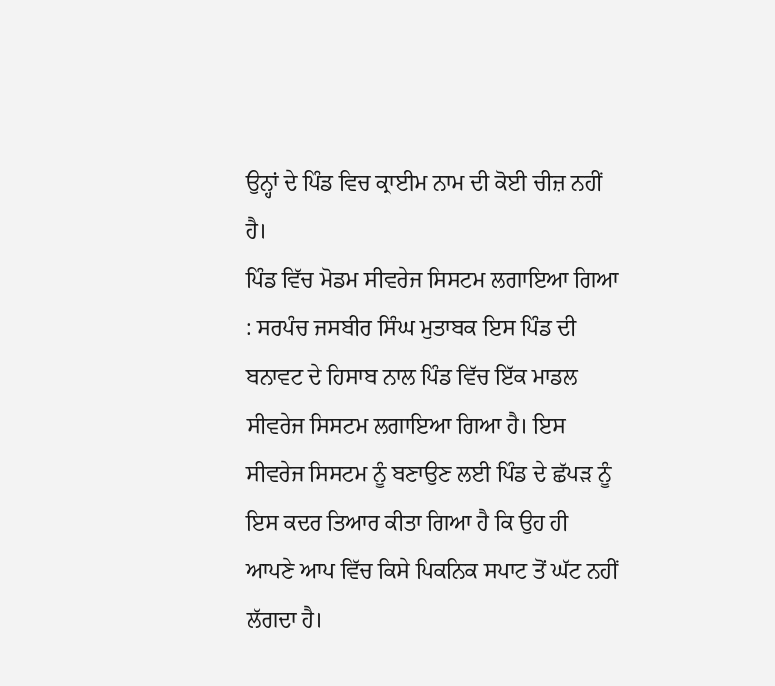ਉਨ੍ਹਾਂ ਦੇ ਪਿੰਡ ਵਿਚ ਕ੍ਰਾਈਮ ਨਾਮ ਦੀ ਕੋਈ ਚੀਜ਼ ਨਹੀਂ ਹੈ।
ਪਿੰਡ ਵਿੱਚ ਮੋਡਮ ਸੀਵਰੇਜ ਸਿਸਟਮ ਲਗਾਇਆ ਗਿਆ : ਸਰਪੰਚ ਜਸਬੀਰ ਸਿੰਘ ਮੁਤਾਬਕ ਇਸ ਪਿੰਡ ਦੀ ਬਨਾਵਟ ਦੇ ਹਿਸਾਬ ਨਾਲ ਪਿੰਡ ਵਿੱਚ ਇੱਕ ਮਾਡਲ ਸੀਵਰੇਜ ਸਿਸਟਮ ਲਗਾਇਆ ਗਿਆ ਹੈ। ਇਸ ਸੀਵਰੇਜ ਸਿਸਟਮ ਨੂੰ ਬਣਾਉਣ ਲਈ ਪਿੰਡ ਦੇ ਛੱਪੜ ਨੂੰ ਇਸ ਕਦਰ ਤਿਆਰ ਕੀਤਾ ਗਿਆ ਹੈ ਕਿ ਉਹ ਹੀ ਆਪਣੇ ਆਪ ਵਿੱਚ ਕਿਸੇ ਪਿਕਨਿਕ ਸਪਾਟ ਤੋਂ ਘੱਟ ਨਹੀਂ ਲੱਗਦਾ ਹੈ।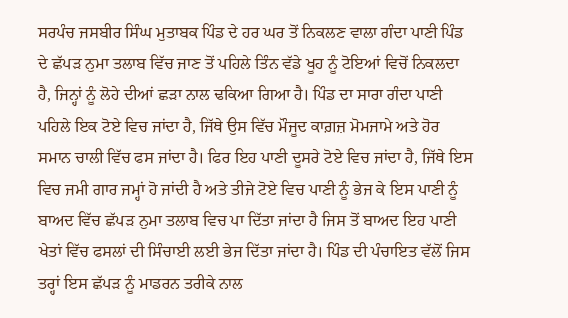ਸਰਪੰਚ ਜਸਬੀਰ ਸਿੰਘ ਮੁਤਾਬਕ ਪਿੰਡ ਦੇ ਹਰ ਘਰ ਤੋਂ ਨਿਕਲਣ ਵਾਲਾ ਗੰਦਾ ਪਾਣੀ ਪਿੰਡ ਦੇ ਛੱਪੜ ਨੁਮਾ ਤਲਾਬ ਵਿੱਚ ਜਾਣ ਤੋਂ ਪਹਿਲੇ ਤਿੰਨ ਵੱਡੇ ਖੂਹ ਨੂੰ ਟੋਇਆਂ ਵਿਚੋਂ ਨਿਕਲਦਾ ਹੈ, ਜਿਨ੍ਹਾਂ ਨੂੰ ਲੋਹੇ ਦੀਆਂ ਛੜਾ ਨਾਲ ਢਕਿਆ ਗਿਆ ਹੈ। ਪਿੰਡ ਦਾ ਸਾਰਾ ਗੰਦਾ ਪਾਣੀ ਪਹਿਲੇ ਇਕ ਟੋਏ ਵਿਚ ਜਾਂਦਾ ਹੈ, ਜਿੱਥੇ ਉਸ ਵਿੱਚ ਮੌਜੂਦ ਕਾਗ਼ਜ਼ ਮੋਮਜਾਮੇ ਅਤੇ ਹੋਰ ਸਮਾਨ ਚਾਲੀ ਵਿੱਚ ਫਸ ਜਾਂਦਾ ਹੈ। ਫਿਰ ਇਹ ਪਾਣੀ ਦੂਸਰੇ ਟੋਏ ਵਿਚ ਜਾਂਦਾ ਹੈ, ਜਿੱਥੇ ਇਸ ਵਿਚ ਜਮੀ ਗਾਰ ਜਮ੍ਹਾਂ ਹੋ ਜਾਂਦੀ ਹੈ ਅਤੇ ਤੀਜੇ ਟੋਏ ਵਿਚ ਪਾਣੀ ਨੂੰ ਭੇਜ ਕੇ ਇਸ ਪਾਣੀ ਨੂੰ ਬਾਅਦ ਵਿੱਚ ਛੱਪੜ ਨੁਮਾ ਤਲਾਬ ਵਿਚ ਪਾ ਦਿੱਤਾ ਜਾਂਦਾ ਹੈ ਜਿਸ ਤੋਂ ਬਾਅਦ ਇਹ ਪਾਣੀ ਖੇਤਾਂ ਵਿੱਚ ਫਸਲਾਂ ਦੀ ਸਿੰਚਾਈ ਲਈ ਭੇਜ ਦਿੱਤਾ ਜਾਂਦਾ ਹੈ। ਪਿੰਡ ਦੀ ਪੰਚਾਇਤ ਵੱਲੋਂ ਜਿਸ ਤਰ੍ਹਾਂ ਇਸ ਛੱਪੜ ਨੂੰ ਮਾਡਰਨ ਤਰੀਕੇ ਨਾਲ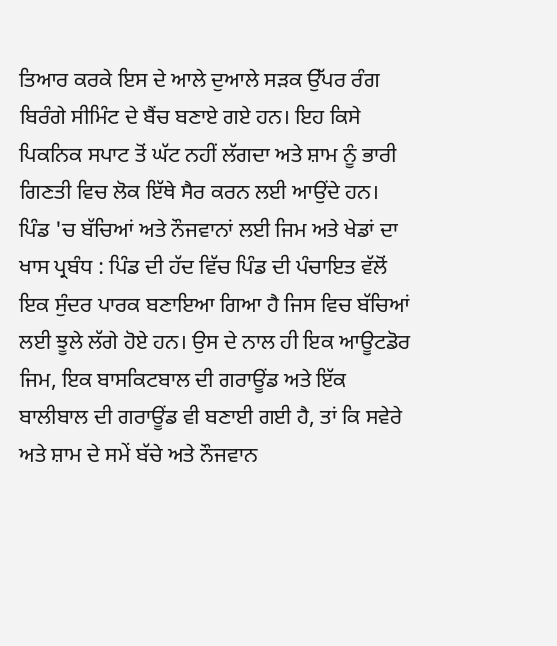ਤਿਆਰ ਕਰਕੇ ਇਸ ਦੇ ਆਲੇ ਦੁਆਲੇ ਸੜਕ ਉੱਪਰ ਰੰਗ ਬਿਰੰਗੇ ਸੀਮਿੰਟ ਦੇ ਬੈਂਚ ਬਣਾਏ ਗਏ ਹਨ। ਇਹ ਕਿਸੇ ਪਿਕਨਿਕ ਸਪਾਟ ਤੋਂ ਘੱਟ ਨਹੀਂ ਲੱਗਦਾ ਅਤੇ ਸ਼ਾਮ ਨੂੰ ਭਾਰੀ ਗਿਣਤੀ ਵਿਚ ਲੋਕ ਇੱਥੇ ਸੈਰ ਕਰਨ ਲਈ ਆਉਂਦੇ ਹਨ।
ਪਿੰਡ 'ਚ ਬੱਚਿਆਂ ਅਤੇ ਨੌਜਵਾਨਾਂ ਲਈ ਜਿਮ ਅਤੇ ਖੇਡਾਂ ਦਾ ਖਾਸ ਪ੍ਰਬੰਧ : ਪਿੰਡ ਦੀ ਹੱਦ ਵਿੱਚ ਪਿੰਡ ਦੀ ਪੰਚਾਇਤ ਵੱਲੋਂ ਇਕ ਸੁੰਦਰ ਪਾਰਕ ਬਣਾਇਆ ਗਿਆ ਹੈ ਜਿਸ ਵਿਚ ਬੱਚਿਆਂ ਲਈ ਝੂਲੇ ਲੱਗੇ ਹੋਏ ਹਨ। ਉਸ ਦੇ ਨਾਲ ਹੀ ਇਕ ਆਊਟਡੋਰ ਜਿਮ, ਇਕ ਬਾਸਕਿਟਬਾਲ ਦੀ ਗਰਾਊਂਡ ਅਤੇ ਇੱਕ ਬਾਲੀਬਾਲ ਦੀ ਗਰਾਊਂਡ ਵੀ ਬਣਾਈ ਗਈ ਹੈ, ਤਾਂ ਕਿ ਸਵੇਰੇ ਅਤੇ ਸ਼ਾਮ ਦੇ ਸਮੇਂ ਬੱਚੇ ਅਤੇ ਨੌਜਵਾਨ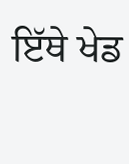ਇੱਥੇ ਖੇਡ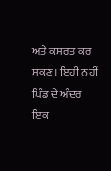ਅਤੇ ਕਸਰਤ ਕਰ ਸਕਣ। ਇਹੀ ਨਹੀਂ ਪਿੰਡ ਦੇ ਅੰਦਰ ਇਕ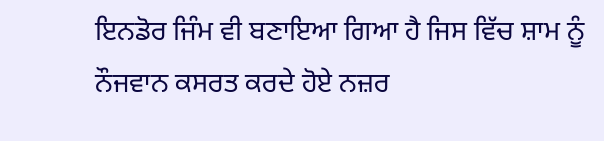ਇਨਡੋਰ ਜਿੰਮ ਵੀ ਬਣਾਇਆ ਗਿਆ ਹੈ ਜਿਸ ਵਿੱਚ ਸ਼ਾਮ ਨੂੰ ਨੌਜਵਾਨ ਕਸਰਤ ਕਰਦੇ ਹੋਏ ਨਜ਼ਰ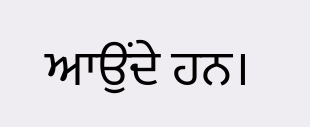ਆਉਂਦੇ ਹਨ।